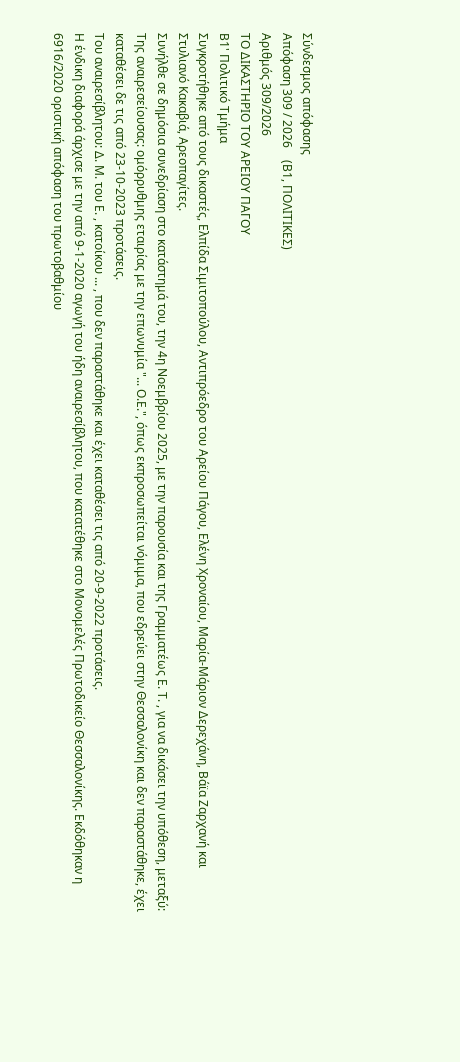Σύνδεσμος απόφασης
Απόφαση 309 / 2026    (Β1, ΠΟΛΙΤΙΚΕΣ)
Αριθμός 309/2026
ΤΟ ΔΙΚΑΣΤΗΡΙΟ ΤΟΥ ΑΡΕΙΟΥ ΠΑΓΟΥ
Β1' Πολιτικό Τμήμα
Συγκροτήθηκε από τους δικαστές, Ελπίδα Σιμιτοπούλου, Αντιπρόεδρο του Αρείου Πάγου, Ελένη Χροναίου, Μαρία-Μάριον Δερεχάνη, Βάϊα Ζαρχανή και Στυλιανό Κακαβιά, Αρεοπαγίτες.
Συνήλθε σε δημόσια συνεδρίαση στο κατάστημά του, την 4η Νοεμβρίου 2025, με την παρουσία και της Γραμματέως Ε. Τ. , για να δικάσει την υπόθεση, μεταξύ:
Της αναιρεσείουσας: ομόρρυθμης εταιρίας με την επωνυμία "... Ο.Ε.", όπως εκπροσωπείται νόμιμα, που εδρεύει στην Θεσσαλονίκη και δεν παραστάθηκε, έχει καταθέσει δε τις από 23-10-2023 προτάσεις.
Του αναιρεσίβλητου: Δ. Μ. του Ε. , κατοίκου ... , που δεν παραστάθηκε και έχει καταθέσει τις από 20-9-2022 προτάσεις.
Η ένδικη διαφορά άρχισε με την από 9-1-2020 αγωγή του ήδη αναιρεσίβλητου, που κατατέθηκε στο Μονομελές Πρωτοδικείο Θεσσαλονίκης. Εκδόθηκαν η 6916/2020 οριστική απόφαση του πρωτοβαθμίου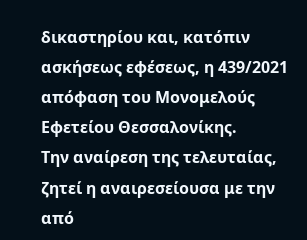δικαστηρίου και, κατόπιν ασκήσεως εφέσεως, η 439/2021 απόφαση του Μονομελούς Εφετείου Θεσσαλονίκης.
Την αναίρεση της τελευταίας, ζητεί η αναιρεσείουσα με την από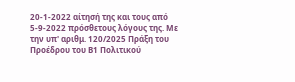20-1-2022 αίτησή της και τους από 5-9-2022 πρόσθετους λόγους της. Με την υπ' αριθμ. 120/2025 Πράξη του Προέδρου του Β1 Πολιτικού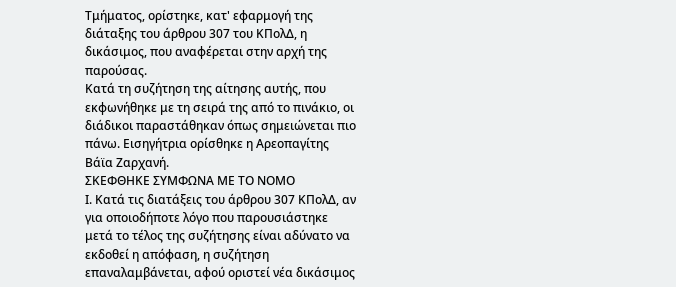Τμήματος, ορίστηκε, κατ' εφαρμογή της διάταξης του άρθρου 307 του ΚΠολΔ, η δικάσιμος, που αναφέρεται στην αρχή της παρούσας.
Κατά τη συζήτηση της αίτησης αυτής, που εκφωνήθηκε με τη σειρά της από το πινάκιο, οι διάδικοι παραστάθηκαν όπως σημειώνεται πιο πάνω. Εισηγήτρια ορίσθηκε η Αρεοπαγίτης Βάϊα Ζαρχανή.
ΣΚΕΦΘΗΚΕ ΣΥΜΦΩΝΑ ΜΕ ΤΟ ΝΟΜΟ
Ι. Κατά τις διατάξεις του άρθρου 307 ΚΠολΔ, αν για οποιοδήποτε λόγο που παρουσιάστηκε μετά το τέλος της συζήτησης είναι αδύνατο να εκδοθεί η απόφαση, η συζήτηση επαναλαμβάνεται, αφού οριστεί νέα δικάσιμος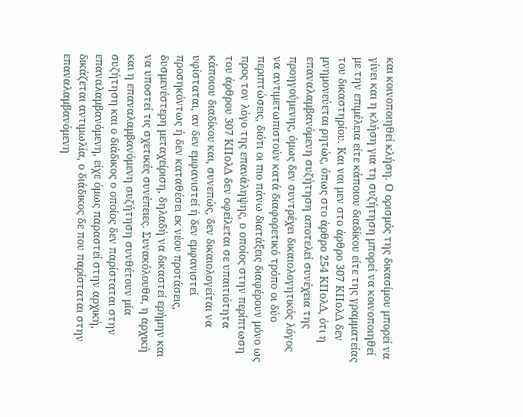και κοινοποιηθεί κλήση. Ο ορισμός της δικασίμου μπορεί να γίνει και η κλήση για τη συζήτηση μπορεί να κοινοποιηθεί με την επιμέλεια είτε κάποιου διαδίκου είτε της γραμματείας του δικαστηρίου. Και ναι μεν στο άρθρο 307 ΚΠολΔ δεν μνημονεύεται ρητώς, όπως στο άρθρο 254 ΚΠολΔ, ότι η επαναλαμβανόμενη συζήτηση αποτελεί συνέχεια της προηγούμενης, όμως δεν συντρέχει δικαιολογητικός λόγος να αντιμετωπιστούν κατά διαφορετικό τρόπο οι δύο περιπτώσεις, διότι οι πιο πάνω διατάξεις διαφέρουν μόνο ως προς τον λόγο της επανάληψης, ο οποίος στην περίπτωση του άρθρου 307 ΚΠολΔ δεν οφείλεται σε υπαιτιότητα κάποιου διαδίκου και, συνεπώς, δεν δικαιολογείται να υφίσταται, αν δεν εμφανιστεί ή δεν εμφανιστεί προσηκόντως ή δεν καταθέσει εκ νέου προτάσεις, δυσμενέστερη μεταχείριση, δηλαδή να δικαστεί ερήμην και να υποστεί τις σχετικές συνέπειες. Συνακόλουθα, η αρχική και η επαναλαμβανόμενη συζήτηση συνθέτουν μία συζήτηση και ο διάδικος ο οποίος δεν παρίσταται στην επαναλαμβανόμενη, είχε όμως παραστεί στην αρχική, δικάζεται αντιμωλία, ο διάδικος δε που παρίσταται στην επαναλαμβανόμενη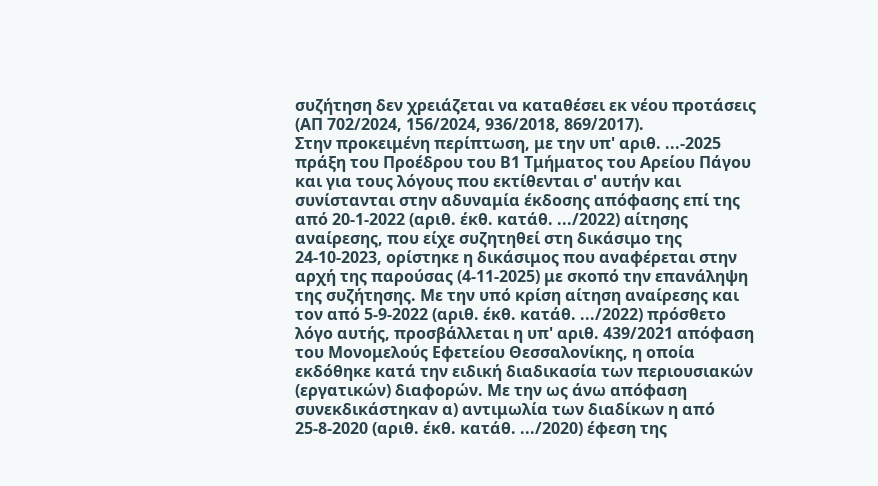συζήτηση δεν χρειάζεται να καταθέσει εκ νέου προτάσεις (ΑΠ 702/2024, 156/2024, 936/2018, 869/2017).
Στην προκειμένη περίπτωση, με την υπ' αριθ. ...-2025 πράξη του Προέδρου του Β1 Τμήματος του Αρείου Πάγου και για τους λόγους που εκτίθενται σ' αυτήν και συνίστανται στην αδυναμία έκδοσης απόφασης επί της από 20-1-2022 (αριθ. έκθ. κατάθ. .../2022) αίτησης αναίρεσης, που είχε συζητηθεί στη δικάσιμο της 24-10-2023, ορίστηκε η δικάσιμος που αναφέρεται στην αρχή της παρούσας (4-11-2025) με σκοπό την επανάληψη της συζήτησης. Με την υπό κρίση αίτηση αναίρεσης και τον από 5-9-2022 (αριθ. έκθ. κατάθ. .../2022) πρόσθετο λόγο αυτής, προσβάλλεται η υπ' αριθ. 439/2021 απόφαση του Μονομελούς Εφετείου Θεσσαλονίκης, η οποία εκδόθηκε κατά την ειδική διαδικασία των περιουσιακών (εργατικών) διαφορών. Με την ως άνω απόφαση συνεκδικάστηκαν α) αντιμωλία των διαδίκων η από 25-8-2020 (αριθ. έκθ. κατάθ. .../2020) έφεση της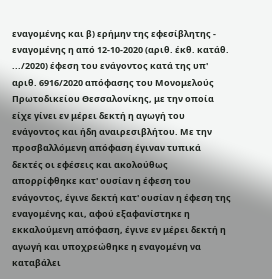εναγομένης και β) ερήμην της εφεσίβλητης - εναγομένης η από 12-10-2020 (αριθ. έκθ. κατάθ. .../2020) έφεση του ενάγοντος κατά της υπ' αριθ. 6916/2020 απόφασης του Μονομελούς Πρωτοδικείου Θεσσαλονίκης, με την οποία είχε γίνει εν μέρει δεκτή η αγωγή του ενάγοντος και ήδη αναιρεσιβλήτου. Με την προσβαλλόμενη απόφαση έγιναν τυπικά δεκτές οι εφέσεις και ακολούθως απορρίφθηκε κατ' ουσίαν η έφεση του ενάγοντος, έγινε δεκτή κατ' ουσίαν η έφεση της εναγομένης και, αφού εξαφανίστηκε η εκκαλούμενη απόφαση, έγινε εν μέρει δεκτή η αγωγή και υποχρεώθηκε η εναγομένη να καταβάλει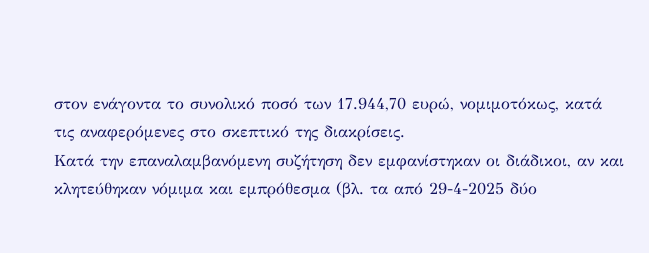στον ενάγοντα το συνολικό ποσό των 17.944,70 ευρώ, νομιμοτόκως, κατά τις αναφερόμενες στο σκεπτικό της διακρίσεις.
Κατά την επαναλαμβανόμενη συζήτηση δεν εμφανίστηκαν οι διάδικοι, αν και κλητεύθηκαν νόμιμα και εμπρόθεσμα (βλ. τα από 29-4-2025 δύο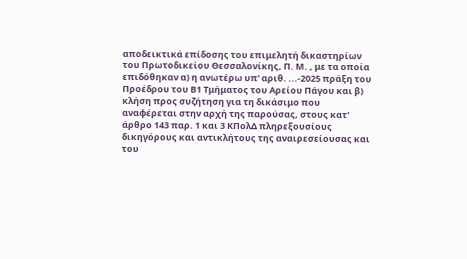αποδεικτικά επίδοσης του επιμελητή δικαστηρίων του Πρωτοδικείου Θεσσαλονίκης, Π. Μ. , με τα οποία επιδόθηκαν α) η ανωτέρω υπ' αριθ. ...-2025 πράξη του Προέδρου του Β1 Τμήματος του Αρείου Πάγου και β) κλήση προς συζήτηση για τη δικάσιμο που αναφέρεται στην αρχή της παρούσας, στους κατ' άρθρο 143 παρ. 1 και 3 ΚΠολΔ πληρεξουσίους δικηγόρους και αντικλήτους της αναιρεσείουσας και του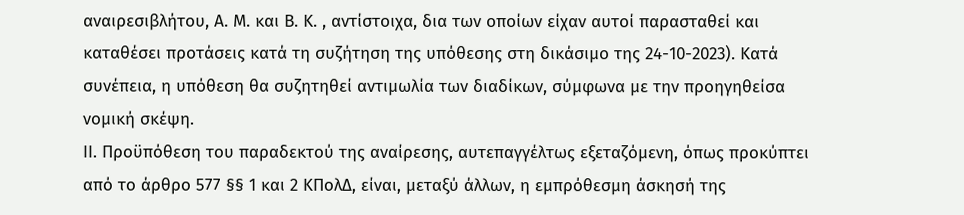αναιρεσιβλήτου, Α. Μ. και Β. Κ. , αντίστοιχα, δια των οποίων είχαν αυτοί παρασταθεί και καταθέσει προτάσεις κατά τη συζήτηση της υπόθεσης στη δικάσιμο της 24-10-2023). Κατά συνέπεια, η υπόθεση θα συζητηθεί αντιμωλία των διαδίκων, σύμφωνα με την προηγηθείσα νομική σκέψη.
ΙΙ. Προϋπόθεση του παραδεκτού της αναίρεσης, αυτεπαγγέλτως εξεταζόμενη, όπως προκύπτει από το άρθρο 577 §§ 1 και 2 ΚΠολΔ, είναι, μεταξύ άλλων, η εμπρόθεσμη άσκησή της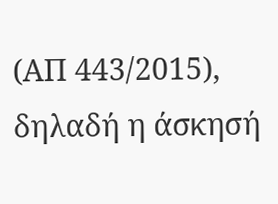(ΑΠ 443/2015), δηλαδή η άσκησή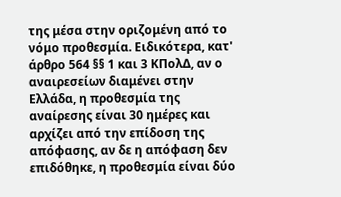της μέσα στην οριζομένη από το νόμο προθεσμία. Ειδικότερα, κατ' άρθρο 564 §§ 1 και 3 ΚΠολΔ, αν ο αναιρεσείων διαμένει στην Ελλάδα, η προθεσμία της αναίρεσης είναι 30 ημέρες και αρχίζει από την επίδοση της απόφασης, αν δε η απόφαση δεν επιδόθηκε, η προθεσμία είναι δύο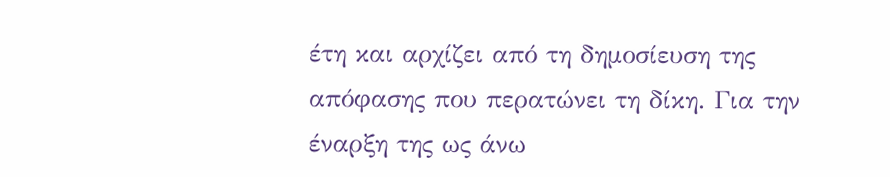έτη και αρχίζει από τη δημοσίευση της απόφασης που περατώνει τη δίκη. Για την έναρξη της ως άνω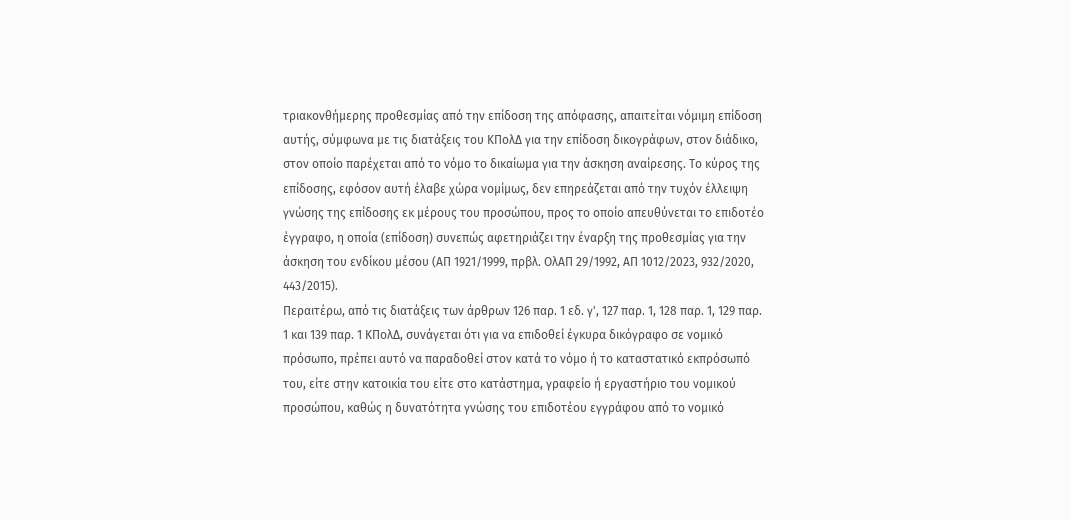τριακονθήμερης προθεσμίας από την επίδοση της απόφασης, απαιτείται νόμιμη επίδοση αυτής, σύμφωνα με τις διατάξεις του ΚΠολΔ για την επίδοση δικογράφων, στον διάδικο, στον οποίο παρέχεται από το νόμο το δικαίωμα για την άσκηση αναίρεσης. Το κύρος της επίδοσης, εφόσον αυτή έλαβε χώρα νομίμως, δεν επηρεάζεται από την τυχόν έλλειψη γνώσης της επίδοσης εκ μέρους του προσώπου, προς το οποίο απευθύνεται το επιδοτέο έγγραφο, η οποία (επίδοση) συνεπώς αφετηριάζει την έναρξη της προθεσμίας για την άσκηση του ενδίκου μέσου (ΑΠ 1921/1999, πρβλ. ΟλΑΠ 29/1992, ΑΠ 1012/2023, 932/2020, 443/2015).
Περαιτέρω, από τις διατάξεις των άρθρων 126 παρ. 1 εδ. γ', 127 παρ. 1, 128 παρ. 1, 129 παρ. 1 και 139 παρ. 1 ΚΠολΔ, συνάγεται ότι για να επιδοθεί έγκυρα δικόγραφο σε νομικό πρόσωπο, πρέπει αυτό να παραδοθεί στον κατά το νόμο ή το καταστατικό εκπρόσωπό του, είτε στην κατοικία του είτε στο κατάστημα, γραφείο ή εργαστήριο του νομικού προσώπου, καθώς η δυνατότητα γνώσης του επιδοτέου εγγράφου από το νομικό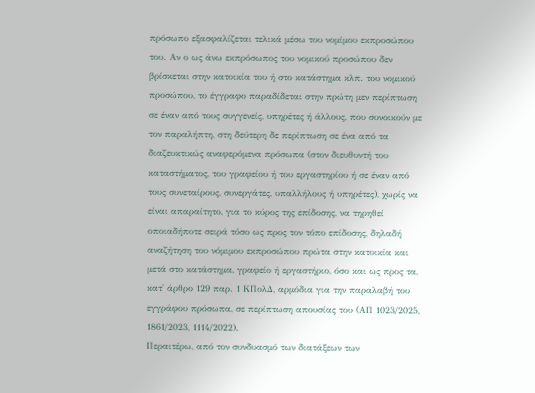πρόσωπο εξασφαλίζεται τελικά μέσω του νομίμου εκπροσώπου του. Αν ο ως άνω εκπρόσωπος του νομικού προσώπου δεν βρίσκεται στην κατοικία του ή στο κατάστημα κλπ. του νομικού προσώπου, το έγγραφο παραδίδεται στην πρώτη μεν περίπτωση σε έναν από τους συγγενείς, υπηρέτες ή άλλους, που συνοικούν με τον παραλήπτη, στη δεύτερη δε περίπτωση σε ένα από τα διαζευκτικώς αναφερόμενα πρόσωπα (στον διευθυντή του καταστήματος, του γραφείου ή του εργαστηρίου ή σε έναν από τους συνεταίρους, συνεργάτες, υπαλλήλους ή υπηρέτες), χωρίς να είναι απαραίτητο, για το κύρος της επίδοσης, να τηρηθεί οποιαδήποτε σειρά τόσο ως προς τον τόπο επίδοσης, δηλαδή αναζήτηση του νόμιμου εκπροσώπου πρώτα στην κατοικία και μετά στο κατάστημα, γραφείο ή εργαστήριο, όσο και ως προς τα, κατ' άρθρο 129 παρ. 1 ΚΠολΔ, αρμόδια για την παραλαβή του εγγράφου πρόσωπα, σε περίπτωση απουσίας του (ΑΠ 1023/2025, 1861/2023, 1114/2022).
Περαιτέρω, από τον συνδυασμό των διατάξεων των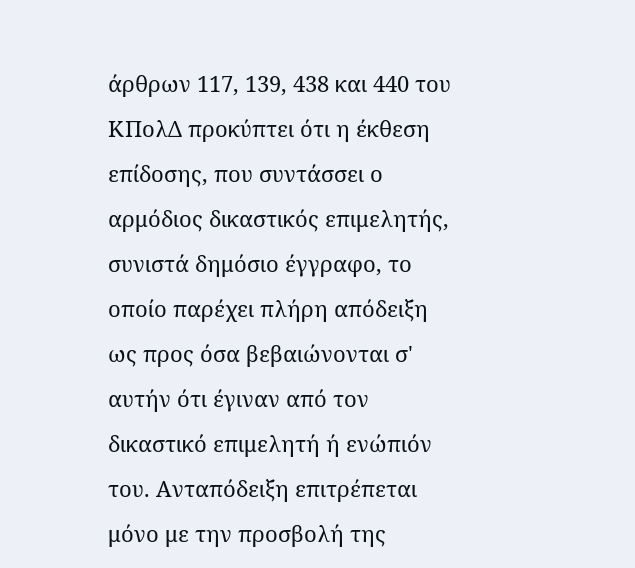άρθρων 117, 139, 438 και 440 του ΚΠολΔ προκύπτει ότι η έκθεση επίδοσης, που συντάσσει ο αρμόδιος δικαστικός επιμελητής, συνιστά δημόσιο έγγραφο, το οποίο παρέχει πλήρη απόδειξη ως προς όσα βεβαιώνονται σ' αυτήν ότι έγιναν από τον δικαστικό επιμελητή ή ενώπιόν του. Ανταπόδειξη επιτρέπεται μόνο με την προσβολή της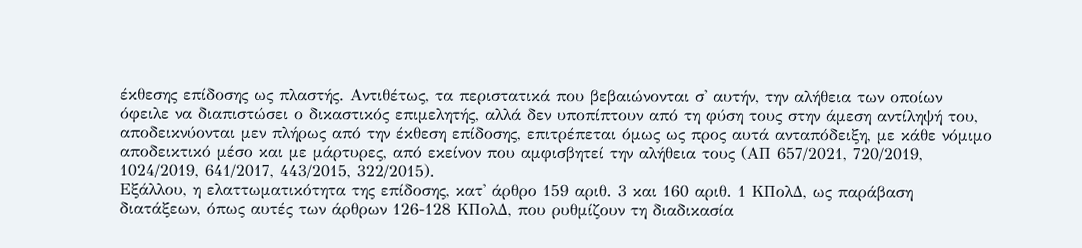έκθεσης επίδοσης ως πλαστής. Αντιθέτως, τα περιστατικά που βεβαιώνονται σ' αυτήν, την αλήθεια των οποίων όφειλε να διαπιστώσει ο δικαστικός επιμελητής, αλλά δεν υποπίπτουν από τη φύση τους στην άμεση αντίληψή του, αποδεικνύονται μεν πλήρως από την έκθεση επίδοσης, επιτρέπεται όμως ως προς αυτά ανταπόδειξη, με κάθε νόμιμο αποδεικτικό μέσο και με μάρτυρες, από εκείνον που αμφισβητεί την αλήθεια τους (ΑΠ 657/2021, 720/2019, 1024/2019, 641/2017, 443/2015, 322/2015).
Εξάλλου, η ελαττωματικότητα της επίδοσης, κατ' άρθρο 159 αριθ. 3 και 160 αριθ. 1 ΚΠολΔ, ως παράβαση διατάξεων, όπως αυτές των άρθρων 126-128 ΚΠολΔ, που ρυθμίζουν τη διαδικασία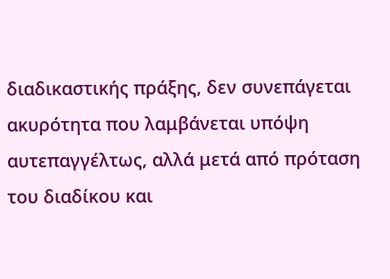διαδικαστικής πράξης, δεν συνεπάγεται ακυρότητα που λαμβάνεται υπόψη αυτεπαγγέλτως, αλλά μετά από πρόταση του διαδίκου και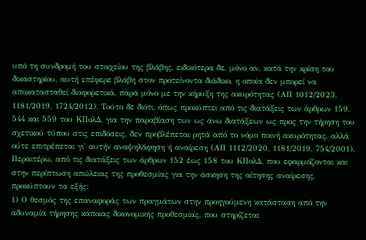υπό τη συνδρομή του στοιχείου της βλάβης, ειδικότερα δε, μόνο αν, κατά την κρίση του δικαστηρίου, αυτή επέφερε βλάβη στον προτείνοντα διάδικο, η οποία δεν μπορεί να αποκατασταθεί διαφορετικά, παρά μόνο με την κήρυξη της ακυρότητας (ΑΠ 1012/2023, 1181/2019, 1724/2012). Τούτο δε διότι, όπως προκύπτει από τις διατάξεις των άρθρων 159, 544 και 559 του ΚΠολΔ, για την παραβίαση των ως άνω διατάξεων ως προς την τήρηση του σχετικού τύπου στις επιδόσεις, δεν προβλέπεται ρητά από το νόμο ποινή ακυρότητας, αλλά ούτε επιτρέπεται γι' αυτήν αναψηλάφηση ή αναίρεση (ΑΠ 1112/2020, 1181/2019, 754/2001).
Περαιτέρω, από τις διατάξεις των άρθρων 152 έως 158 του ΚΠολΔ, που εφαρμόζονται και στην περίπτωση απώλειας της προθεσμίας για την άσκηση της αίτησης αναίρεσης, προκύπτουν τα εξής:
1) Ο θεσμός της επαναφοράς των πραγμάτων στην προηγούμενη κατάσταση από την αδυναμία τήρησης κάποιας δικονομικής προθεσμίας, που στηρίζεται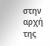στην αρχή της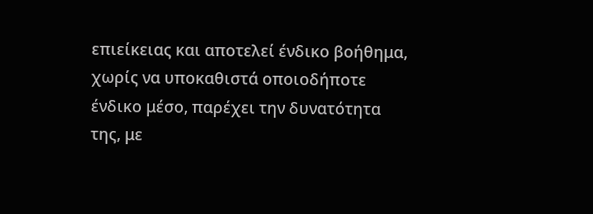επιείκειας και αποτελεί ένδικο βοήθημα, χωρίς να υποκαθιστά οποιοδήποτε ένδικο μέσο, παρέχει την δυνατότητα της, με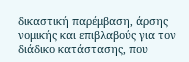δικαστική παρέμβαση, άρσης νομικής και επιβλαβούς για τον διάδικο κατάστασης, που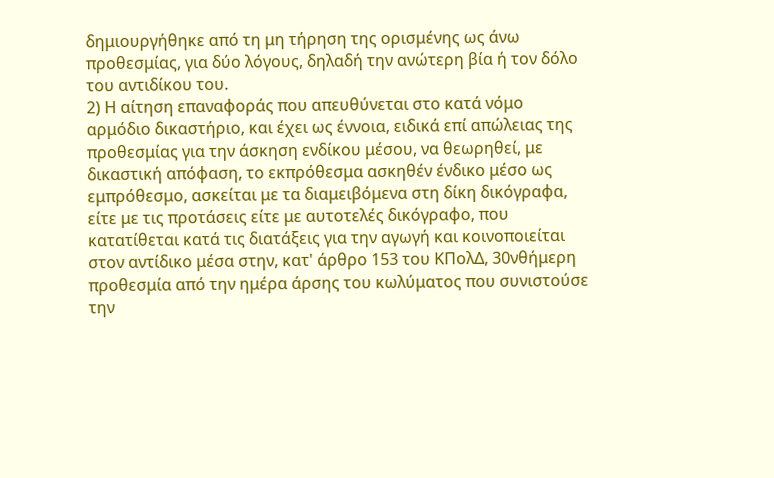δημιουργήθηκε από τη μη τήρηση της ορισμένης ως άνω προθεσμίας, για δύο λόγους, δηλαδή την ανώτερη βία ή τον δόλο του αντιδίκου του.
2) Η αίτηση επαναφοράς που απευθύνεται στο κατά νόμο αρμόδιο δικαστήριο, και έχει ως έννοια, ειδικά επί απώλειας της προθεσμίας για την άσκηση ενδίκου μέσου, να θεωρηθεί, με δικαστική απόφαση, το εκπρόθεσμα ασκηθέν ένδικο μέσο ως εμπρόθεσμο, ασκείται με τα διαμειβόμενα στη δίκη δικόγραφα, είτε με τις προτάσεις είτε με αυτοτελές δικόγραφο, που κατατίθεται κατά τις διατάξεις για την αγωγή και κοινοποιείται στον αντίδικο μέσα στην, κατ' άρθρο 153 του ΚΠολΔ, 30νθήμερη προθεσμία από την ημέρα άρσης του κωλύματος που συνιστούσε την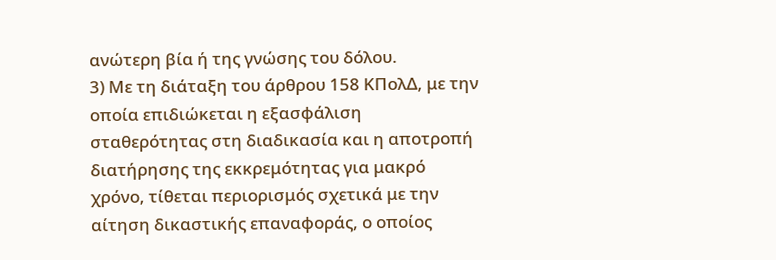ανώτερη βία ή της γνώσης του δόλου.
3) Με τη διάταξη του άρθρου 158 ΚΠολΔ, με την οποία επιδιώκεται η εξασφάλιση σταθερότητας στη διαδικασία και η αποτροπή διατήρησης της εκκρεμότητας για μακρό χρόνο, τίθεται περιορισμός σχετικά με την αίτηση δικαστικής επαναφοράς, ο οποίος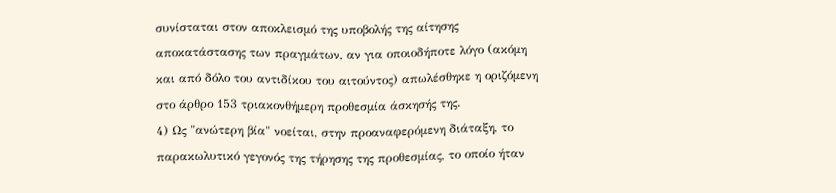συνίσταται στον αποκλεισμό της υποβολής της αίτησης αποκατάστασης των πραγμάτων, αν για οποιοδήποτε λόγο (ακόμη και από δόλο του αντιδίκου του αιτούντος) απωλέσθηκε η οριζόμενη στο άρθρο 153 τριακονθήμερη προθεσμία άσκησής της.
4) Ως "ανώτερη βία" νοείται, στην προαναφερόμενη διάταξη, το παρακωλυτικό γεγονός της τήρησης της προθεσμίας, το οποίο ήταν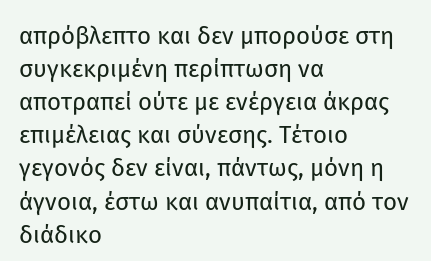απρόβλεπτο και δεν μπορούσε στη συγκεκριμένη περίπτωση να αποτραπεί ούτε με ενέργεια άκρας επιμέλειας και σύνεσης. Τέτοιο γεγονός δεν είναι, πάντως, μόνη η άγνοια, έστω και ανυπαίτια, από τον διάδικο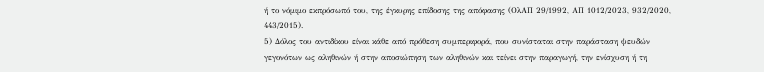ή το νόμιμο εκπρόσωπό του, της έγκυρης επίδοσης της απόφασης (ΟλΑΠ 29/1992, ΑΠ 1012/2023, 932/2020, 443/2015).
5) Δόλος του αντιδίκου είναι κάθε από πρόθεση συμπεριφορά, που συνίσταται στην παράσταση ψευδών γεγονότων ως αληθινών ή στην αποσιώπηση των αληθινών και τείνει στην παραγωγή, την ενίσχυση ή τη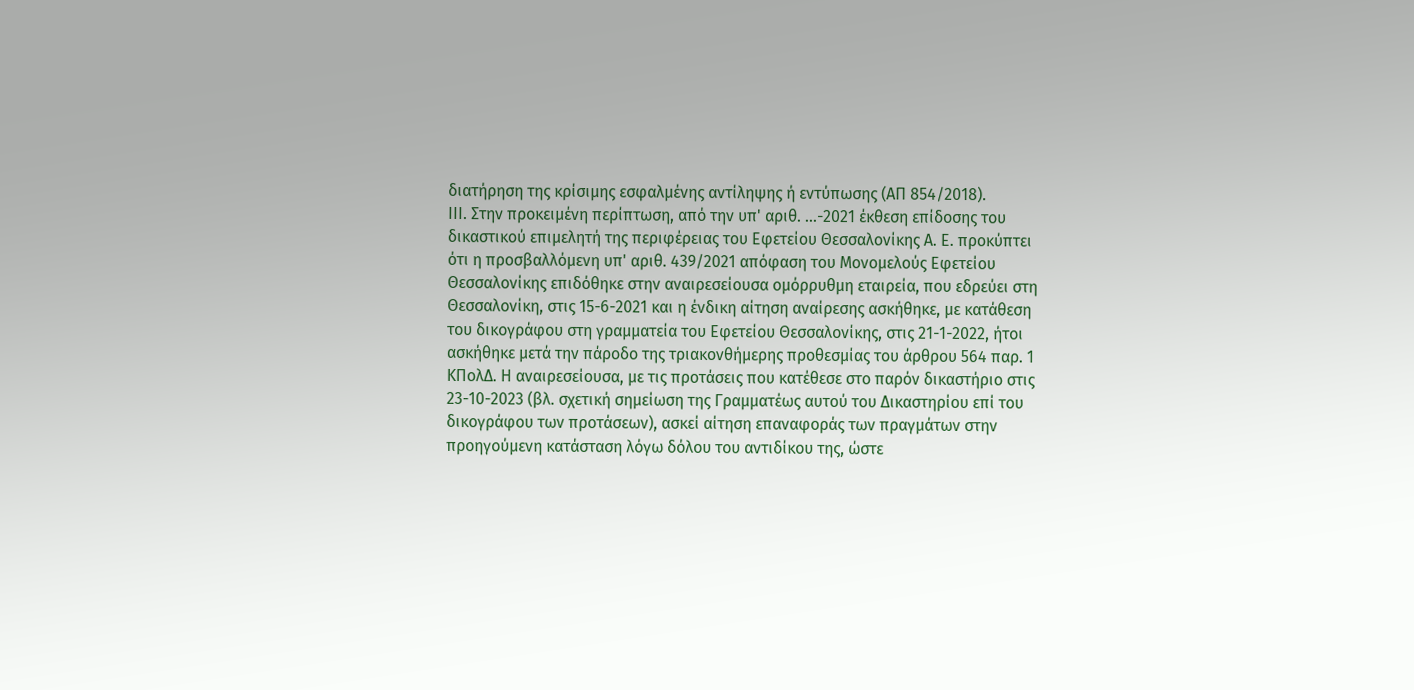διατήρηση της κρίσιμης εσφαλμένης αντίληψης ή εντύπωσης (ΑΠ 854/2018).
ΙΙΙ. Στην προκειμένη περίπτωση, από την υπ' αριθ. ...-2021 έκθεση επίδοσης του δικαστικού επιμελητή της περιφέρειας του Εφετείου Θεσσαλονίκης Α. Ε. προκύπτει ότι η προσβαλλόμενη υπ' αριθ. 439/2021 απόφαση του Μονομελούς Εφετείου Θεσσαλονίκης επιδόθηκε στην αναιρεσείουσα ομόρρυθμη εταιρεία, που εδρεύει στη Θεσσαλονίκη, στις 15-6-2021 και η ένδικη αίτηση αναίρεσης ασκήθηκε, με κατάθεση του δικογράφου στη γραμματεία του Εφετείου Θεσσαλονίκης, στις 21-1-2022, ήτοι ασκήθηκε μετά την πάροδο της τριακονθήμερης προθεσμίας του άρθρου 564 παρ. 1 ΚΠολΔ. Η αναιρεσείουσα, με τις προτάσεις που κατέθεσε στο παρόν δικαστήριο στις 23-10-2023 (βλ. σχετική σημείωση της Γραμματέως αυτού του Δικαστηρίου επί του δικογράφου των προτάσεων), ασκεί αίτηση επαναφοράς των πραγμάτων στην προηγούμενη κατάσταση λόγω δόλου του αντιδίκου της, ώστε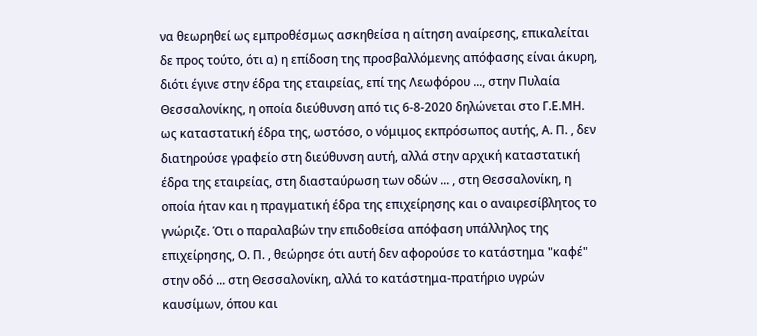να θεωρηθεί ως εμπροθέσμως ασκηθείσα η αίτηση αναίρεσης, επικαλείται δε προς τούτο, ότι α) η επίδοση της προσβαλλόμενης απόφασης είναι άκυρη, διότι έγινε στην έδρα της εταιρείας, επί της Λεωφόρου ..., στην Πυλαία Θεσσαλονίκης, η οποία διεύθυνση από τις 6-8-2020 δηλώνεται στο Γ.Ε.ΜΗ. ως καταστατική έδρα της, ωστόσο, ο νόμιμος εκπρόσωπος αυτής, Α. Π. , δεν διατηρούσε γραφείο στη διεύθυνση αυτή, αλλά στην αρχική καταστατική έδρα της εταιρείας, στη διασταύρωση των οδών ... , στη Θεσσαλονίκη, η οποία ήταν και η πραγματική έδρα της επιχείρησης και ο αναιρεσίβλητος το γνώριζε. Ότι ο παραλαβών την επιδοθείσα απόφαση υπάλληλος της επιχείρησης, Ο. Π. , θεώρησε ότι αυτή δεν αφορούσε το κατάστημα "καφέ" στην οδό ... στη Θεσσαλονίκη, αλλά το κατάστημα-πρατήριο υγρών καυσίμων, όπου και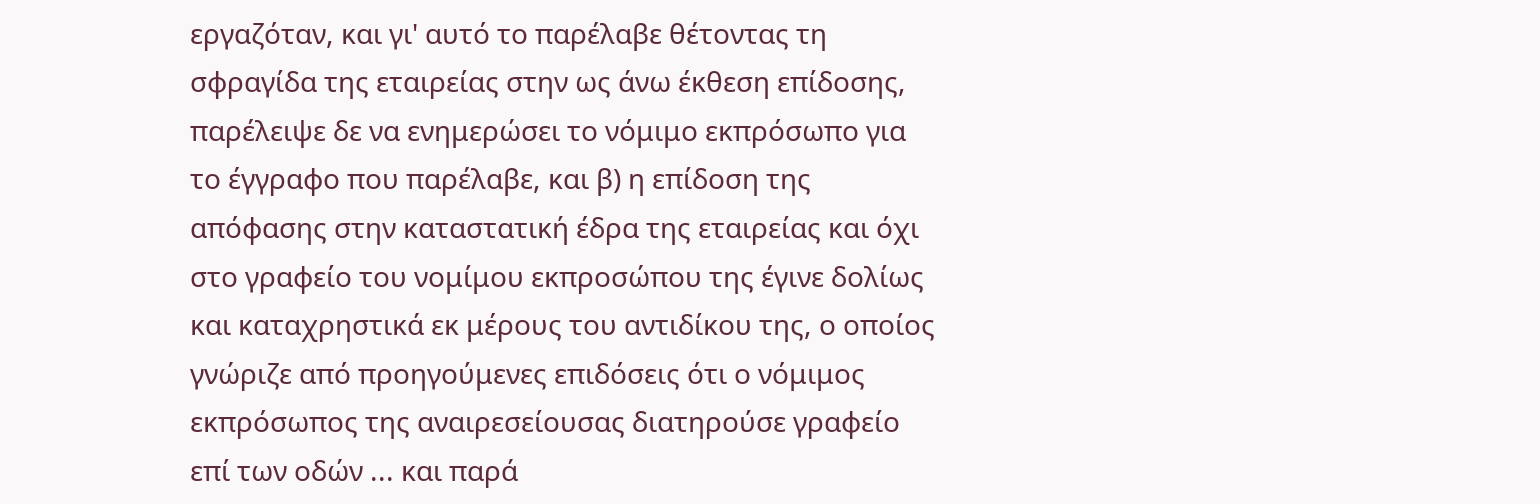εργαζόταν, και γι' αυτό το παρέλαβε θέτοντας τη σφραγίδα της εταιρείας στην ως άνω έκθεση επίδοσης, παρέλειψε δε να ενημερώσει το νόμιμο εκπρόσωπο για το έγγραφο που παρέλαβε, και β) η επίδοση της απόφασης στην καταστατική έδρα της εταιρείας και όχι στο γραφείο του νομίμου εκπροσώπου της έγινε δολίως και καταχρηστικά εκ μέρους του αντιδίκου της, ο οποίος γνώριζε από προηγούμενες επιδόσεις ότι ο νόμιμος εκπρόσωπος της αναιρεσείουσας διατηρούσε γραφείο επί των οδών ... και παρά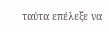ταύτα επέλεξε να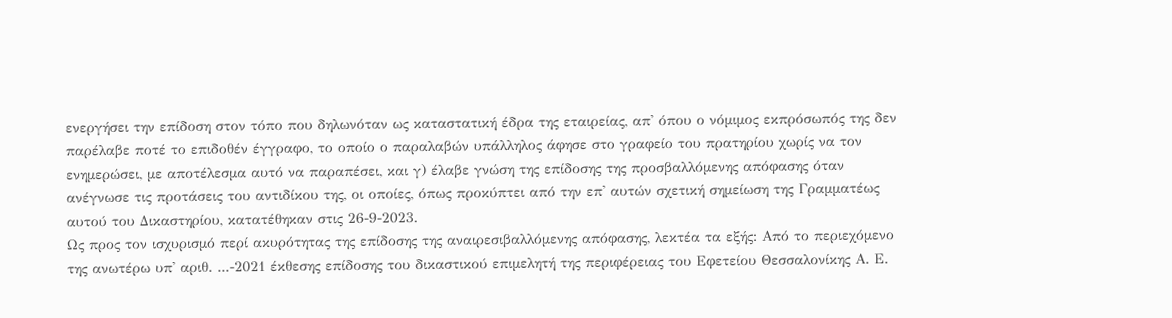ενεργήσει την επίδοση στον τόπο που δηλωνόταν ως καταστατική έδρα της εταιρείας, απ' όπου ο νόμιμος εκπρόσωπός της δεν παρέλαβε ποτέ το επιδοθέν έγγραφο, το οποίο ο παραλαβών υπάλληλος άφησε στο γραφείο του πρατηρίου χωρίς να τον ενημερώσει, με αποτέλεσμα αυτό να παραπέσει, και γ) έλαβε γνώση της επίδοσης της προσβαλλόμενης απόφασης όταν ανέγνωσε τις προτάσεις του αντιδίκου της, οι οποίες, όπως προκύπτει από την επ' αυτών σχετική σημείωση της Γραμματέως αυτού του Δικαστηρίου, κατατέθηκαν στις 26-9-2023.
Ως προς τον ισχυρισμό περί ακυρότητας της επίδοσης της αναιρεσιβαλλόμενης απόφασης, λεκτέα τα εξής: Από το περιεχόμενο της ανωτέρω υπ' αριθ. ...-2021 έκθεσης επίδοσης του δικαστικού επιμελητή της περιφέρειας του Εφετείου Θεσσαλονίκης Α. Ε.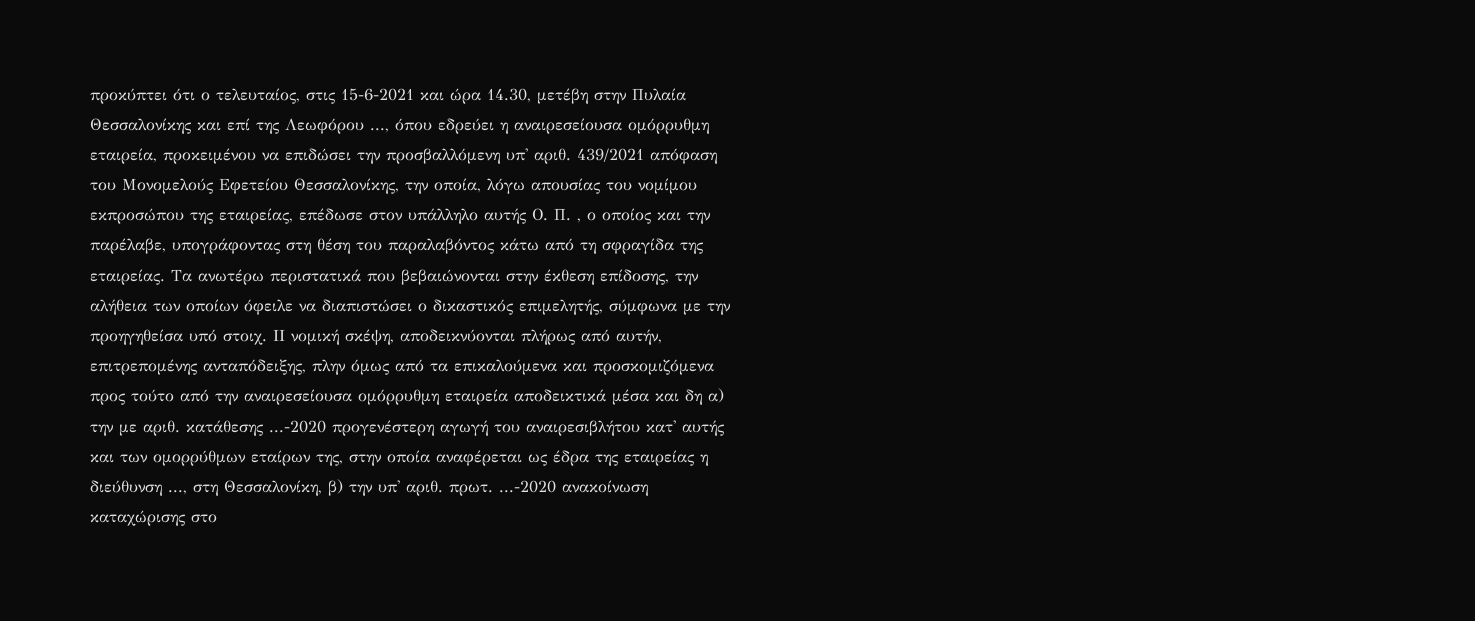προκύπτει ότι ο τελευταίος, στις 15-6-2021 και ώρα 14.30, μετέβη στην Πυλαία Θεσσαλονίκης και επί της Λεωφόρου ..., όπου εδρεύει η αναιρεσείουσα ομόρρυθμη εταιρεία, προκειμένου να επιδώσει την προσβαλλόμενη υπ' αριθ. 439/2021 απόφαση του Μονομελούς Εφετείου Θεσσαλονίκης, την οποία, λόγω απουσίας του νομίμου εκπροσώπου της εταιρείας, επέδωσε στον υπάλληλο αυτής Ο. Π. , ο οποίος και την παρέλαβε, υπογράφοντας στη θέση του παραλαβόντος κάτω από τη σφραγίδα της εταιρείας. Τα ανωτέρω περιστατικά που βεβαιώνονται στην έκθεση επίδοσης, την αλήθεια των οποίων όφειλε να διαπιστώσει ο δικαστικός επιμελητής, σύμφωνα με την προηγηθείσα υπό στοιχ. ΙΙ νομική σκέψη, αποδεικνύονται πλήρως από αυτήν, επιτρεπομένης ανταπόδειξης, πλην όμως από τα επικαλούμενα και προσκομιζόμενα προς τούτο από την αναιρεσείουσα ομόρρυθμη εταιρεία αποδεικτικά μέσα και δη α) την με αριθ. κατάθεσης ...-2020 προγενέστερη αγωγή του αναιρεσιβλήτου κατ' αυτής και των ομορρύθμων εταίρων της, στην οποία αναφέρεται ως έδρα της εταιρείας η διεύθυνση ..., στη Θεσσαλονίκη, β) την υπ' αριθ. πρωτ. ...-2020 ανακοίνωση καταχώρισης στο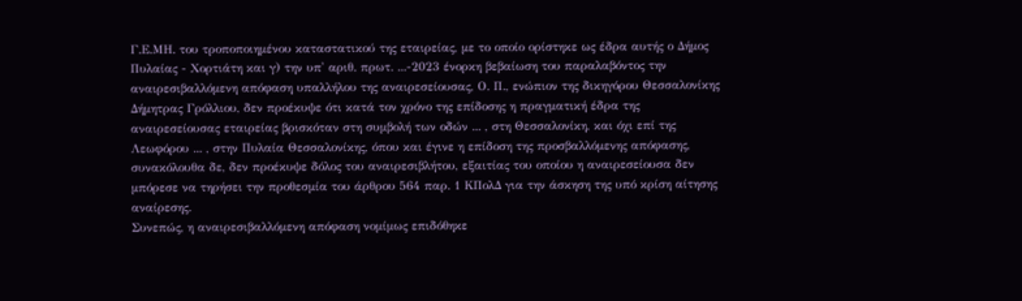Γ.Ε.ΜΗ. του τροποποιημένου καταστατικού της εταιρείας, με το οποίο ορίστηκε ως έδρα αυτής ο Δήμος Πυλαίας - Χορτιάτη και γ) την υπ' αριθ. πρωτ. ...-2023 ένορκη βεβαίωση του παραλαβόντος την αναιρεσιβαλλόμενη απόφαση υπαλλήλου της αναιρεσείουσας, Ο. Π., ενώπιον της δικηγόρου Θεσσαλονίκης Δήμητρας Γρόλλιου, δεν προέκυψε ότι κατά τον χρόνο της επίδοσης η πραγματική έδρα της αναιρεσείουσας εταιρείας βρισκόταν στη συμβολή των οδών ... , στη Θεσσαλονίκη, και όχι επί της Λεωφόρου ... , στην Πυλαία Θεσσαλονίκης, όπου και έγινε η επίδοση της προσβαλλόμενης απόφασης, συνακόλουθα δε, δεν προέκυψε δόλος του αναιρεσιβλήτου, εξαιτίας του οποίου η αναιρεσείουσα δεν μπόρεσε να τηρήσει την προθεσμία του άρθρου 564 παρ. 1 ΚΠολΔ για την άσκηση της υπό κρίση αίτησης αναίρεσης.
Συνεπώς, η αναιρεσιβαλλόμενη απόφαση νομίμως επιδόθηκε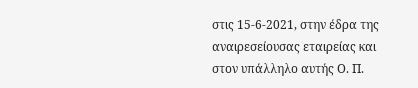στις 15-6-2021, στην έδρα της αναιρεσείουσας εταιρείας και στον υπάλληλο αυτής Ο. Π.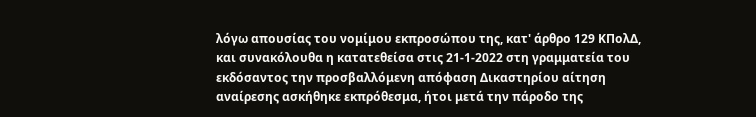λόγω απουσίας του νομίμου εκπροσώπου της, κατ' άρθρο 129 ΚΠολΔ, και συνακόλουθα η κατατεθείσα στις 21-1-2022 στη γραμματεία του εκδόσαντος την προσβαλλόμενη απόφαση Δικαστηρίου αίτηση αναίρεσης ασκήθηκε εκπρόθεσμα, ήτοι μετά την πάροδο της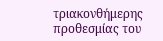τριακονθήμερης προθεσμίας του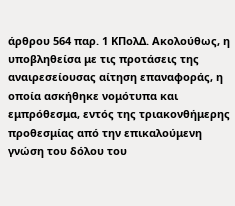άρθρου 564 παρ. 1 ΚΠολΔ. Ακολούθως, η υποβληθείσα με τις προτάσεις της αναιρεσείουσας αίτηση επαναφοράς, η οποία ασκήθηκε νομότυπα και εμπρόθεσμα, εντός της τριακονθήμερης προθεσμίας από την επικαλούμενη γνώση του δόλου του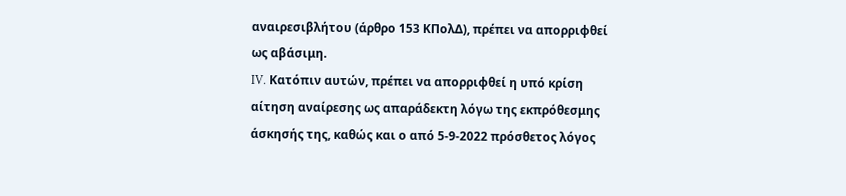αναιρεσιβλήτου (άρθρο 153 ΚΠολΔ), πρέπει να απορριφθεί ως αβάσιμη.
IV. Κατόπιν αυτών, πρέπει να απορριφθεί η υπό κρίση αίτηση αναίρεσης ως απαράδεκτη λόγω της εκπρόθεσμης άσκησής της, καθώς και ο από 5-9-2022 πρόσθετος λόγος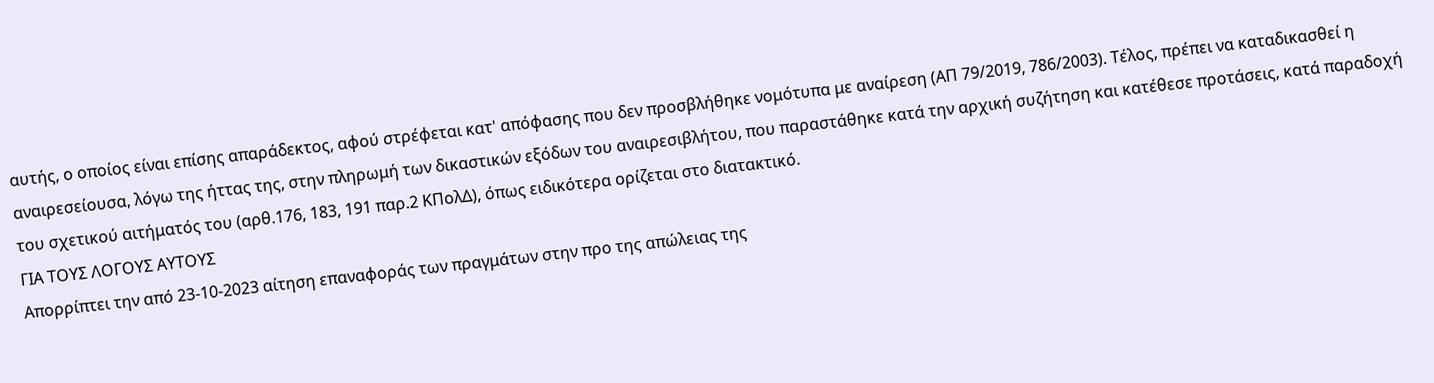αυτής, ο οποίος είναι επίσης απαράδεκτος, αφού στρέφεται κατ' απόφασης που δεν προσβλήθηκε νομότυπα με αναίρεση (ΑΠ 79/2019, 786/2003). Τέλος, πρέπει να καταδικασθεί η αναιρεσείουσα, λόγω της ήττας της, στην πληρωμή των δικαστικών εξόδων του αναιρεσιβλήτου, που παραστάθηκε κατά την αρχική συζήτηση και κατέθεσε προτάσεις, κατά παραδοχή του σχετικού αιτήματός του (αρθ.176, 183, 191 παρ.2 ΚΠολΔ), όπως ειδικότερα ορίζεται στο διατακτικό.
ΓΙΑ ΤΟΥΣ ΛΟΓΟΥΣ ΑΥΤΟΥΣ
Απορρίπτει την από 23-10-2023 αίτηση επαναφοράς των πραγμάτων στην προ της απώλειας της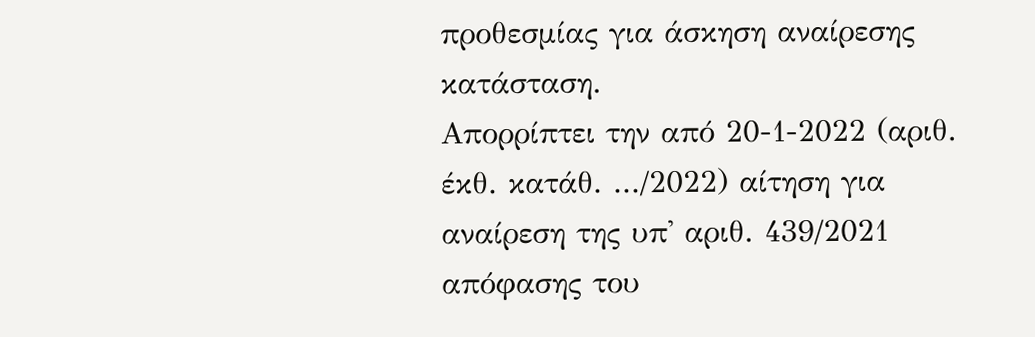προθεσμίας για άσκηση αναίρεσης κατάσταση.
Απορρίπτει την από 20-1-2022 (αριθ. έκθ. κατάθ. .../2022) αίτηση για αναίρεση της υπ' αριθ. 439/2021 απόφασης του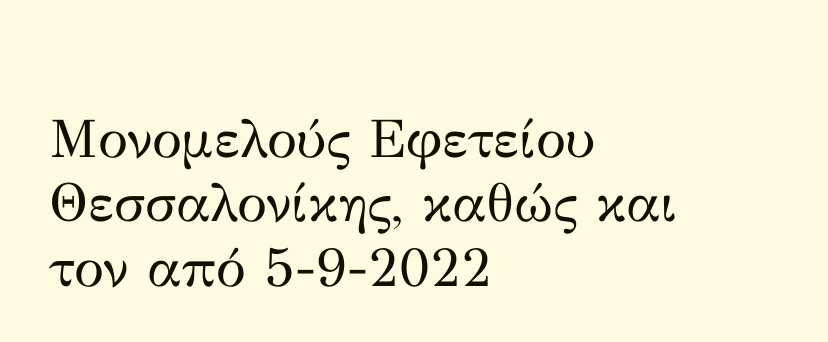Μονομελούς Εφετείου Θεσσαλονίκης, καθώς και τον από 5-9-2022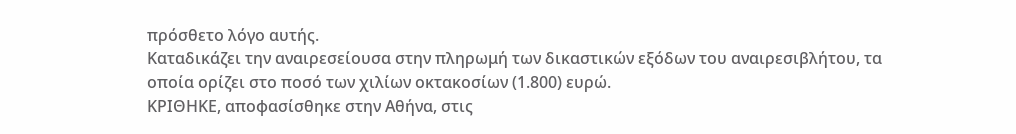πρόσθετο λόγο αυτής.
Καταδικάζει την αναιρεσείουσα στην πληρωμή των δικαστικών εξόδων του αναιρεσιβλήτου, τα οποία ορίζει στο ποσό των χιλίων οκτακοσίων (1.800) ευρώ.
ΚΡΙΘΗΚΕ, αποφασίσθηκε στην Αθήνα, στις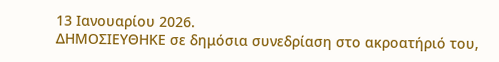13 Ιανουαρίου 2026.
ΔΗΜΟΣΙΕΥΘΗΚΕ σε δημόσια συνεδρίαση στο ακροατήριό του,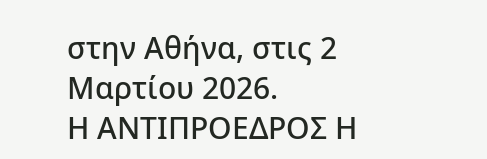στην Αθήνα, στις 2 Μαρτίου 2026.
Η ΑΝΤΙΠΡΟΕΔΡΟΣ Η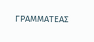ΓΡΑΜΜΑΤΕΑΣ